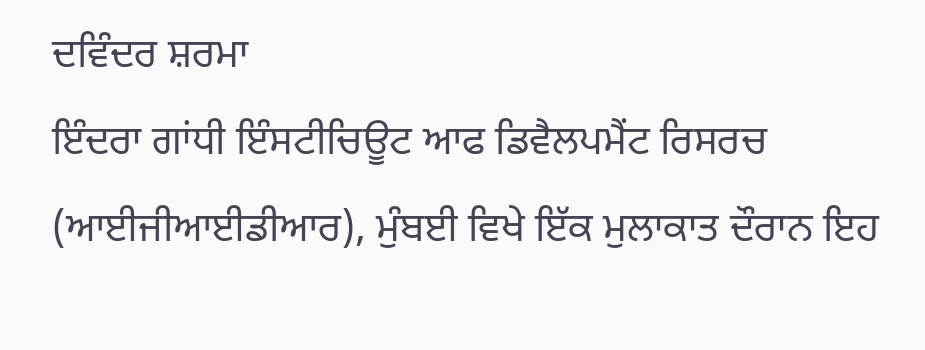ਦਵਿੰਦਰ ਸ਼ਰਮਾ
ਇੰਦਰਾ ਗਾਂਧੀ ਇੰਸਟੀਚਿਊਟ ਆਫ ਡਿਵੈਲਪਮੈਂਟ ਰਿਸਰਚ (ਆਈਜੀਆਈਡੀਆਰ), ਮੁੰਬਈ ਵਿਖੇ ਇੱਕ ਮੁਲਾਕਾਤ ਦੌਰਾਨ ਇਹ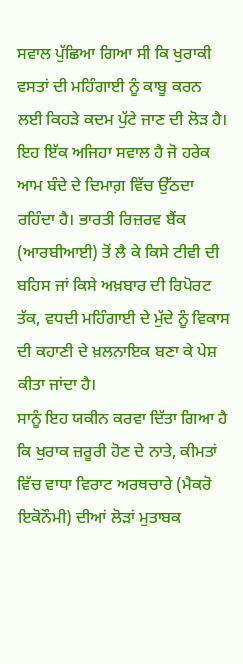ਸਵਾਲ ਪੁੱਛਿਆ ਗਿਆ ਸੀ ਕਿ ਖੁਰਾਕੀ ਵਸਤਾਂ ਦੀ ਮਹਿੰਗਾਈ ਨੂੰ ਕਾਬੂ ਕਰਨ ਲਈ ਕਿਹੜੇ ਕਦਮ ਪੁੱਟੇ ਜਾਣ ਦੀ ਲੋੜ ਹੈ। ਇਹ ਇੱਕ ਅਜਿਹਾ ਸਵਾਲ ਹੈ ਜੋ ਹਰੇਕ ਆਮ ਬੰਦੇ ਦੇ ਦਿਮਾਗ਼ ਵਿੱਚ ਉੱਠਦਾ ਰਹਿੰਦਾ ਹੈ। ਭਾਰਤੀ ਰਿਜ਼ਰਵ ਬੈਂਕ (ਆਰਬੀਆਈ) ਤੋਂ ਲੈ ਕੇ ਕਿਸੇ ਟੀਵੀ ਦੀ ਬਹਿਸ ਜਾਂ ਕਿਸੇ ਅਖ਼ਬਾਰ ਦੀ ਰਿਪੋਰਟ ਤੱਕ, ਵਧਦੀ ਮਹਿੰਗਾਈ ਦੇ ਮੁੱਦੇ ਨੂੰ ਵਿਕਾਸ ਦੀ ਕਹਾਣੀ ਦੇ ਖ਼ਲਨਾਇਕ ਬਣਾ ਕੇ ਪੇਸ਼ ਕੀਤਾ ਜਾਂਦਾ ਹੈ।
ਸਾਨੂੰ ਇਹ ਯਕੀਨ ਕਰਵਾ ਦਿੱਤਾ ਗਿਆ ਹੈ ਕਿ ਖੁਰਾਕ ਜ਼ਰੂਰੀ ਹੋਣ ਦੇ ਨਾਤੇ, ਕੀਮਤਾਂ ਵਿੱਚ ਵਾਧਾ ਵਿਰਾਟ ਅਰਥਚਾਰੇ (ਮੈਕਰੋ ਇਕੋਨੌਮੀ) ਦੀਆਂ ਲੋੜਾਂ ਮੁਤਾਬਕ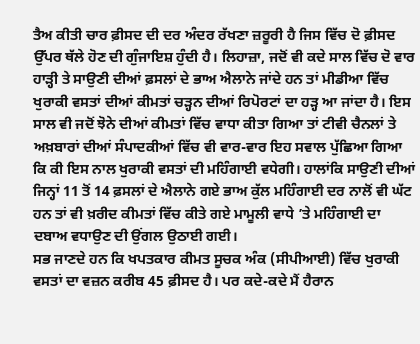ਤੈਅ ਕੀਤੀ ਚਾਰ ਫ਼ੀਸਦ ਦੀ ਦਰ ਅੰਦਰ ਰੱਖਣਾ ਜ਼ਰੂਰੀ ਹੈ ਜਿਸ ਵਿੱਚ ਦੋ ਫ਼ੀਸਦ ਉੱਪਰ ਥੱਲੇ ਹੋਣ ਦੀ ਗੁੰਜਾਇਸ਼ ਹੁੰਦੀ ਹੈ। ਲਿਹਾਜ਼ਾ, ਜਦੋਂ ਵੀ ਕਦੇ ਸਾਲ ਵਿੱਚ ਦੋ ਵਾਰ ਹਾੜ੍ਹੀ ਤੇ ਸਾਉਣੀ ਦੀਆਂ ਫ਼ਸਲਾਂ ਦੇ ਭਾਅ ਐਲਾਨੇ ਜਾਂਦੇ ਹਨ ਤਾਂ ਮੀਡੀਆ ਵਿੱਚ ਖੁਰਾਕੀ ਵਸਤਾਂ ਦੀਆਂ ਕੀਮਤਾਂ ਚੜ੍ਹਨ ਦੀਆਂ ਰਿਪੋਰਟਾਂ ਦਾ ਹੜ੍ਹ ਆ ਜਾਂਦਾ ਹੈ। ਇਸ ਸਾਲ ਵੀ ਜਦੋਂ ਝੋਨੇ ਦੀਆਂ ਕੀਮਤਾਂ ਵਿੱਚ ਵਾਧਾ ਕੀਤਾ ਗਿਆ ਤਾਂ ਟੀਵੀ ਚੈਨਲਾਂ ਤੇ ਅਖ਼ਬਾਰਾਂ ਦੀਆਂ ਸੰਪਾਦਕੀਆਂ ਵਿੱਚ ਵੀ ਵਾਰ-ਵਾਰ ਇਹ ਸਵਾਲ ਪੁੱਛਿਆ ਗਿਆ ਕਿ ਕੀ ਇਸ ਨਾਲ ਖੁਰਾਕੀ ਵਸਤਾਂ ਦੀ ਮਹਿੰਗਾਈ ਵਧੇਗੀ। ਹਾਲਾਂਕਿ ਸਾਉਣੀ ਦੀਆਂ ਜਿਨ੍ਹਾਂ 11 ਤੋਂ 14 ਫ਼ਸਲਾਂ ਦੇ ਐਲਾਨੇ ਗਏ ਭਾਅ ਕੁੱਲ ਮਹਿੰਗਾਈ ਦਰ ਨਾਲੋਂ ਵੀ ਘੱਟ ਹਨ ਤਾਂ ਵੀ ਖ਼ਰੀਦ ਕੀਮਤਾਂ ਵਿੱਚ ਕੀਤੇ ਗਏ ਮਾਮੂਲੀ ਵਾਧੇ ’ਤੇ ਮਹਿੰਗਾਈ ਦਾ ਦਬਾਅ ਵਧਾਉਣ ਦੀ ਉਂਗਲ ਉਠਾਈ ਗਈ।
ਸਭ ਜਾਣਦੇ ਹਨ ਕਿ ਖਪਤਕਾਰ ਕੀਮਤ ਸੂਚਕ ਅੰਕ (ਸੀਪੀਆਈ) ਵਿੱਚ ਖੁਰਾਕੀ ਵਸਤਾਂ ਦਾ ਵਜ਼ਨ ਕਰੀਬ 45 ਫ਼ੀਸਦ ਹੈ। ਪਰ ਕਦੇ-ਕਦੇ ਮੈਂ ਹੈਰਾਨ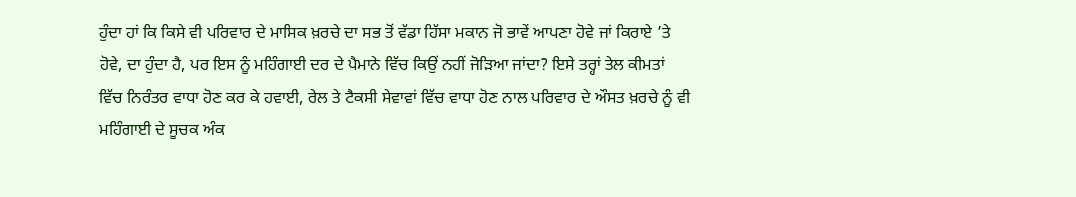ਹੁੰਦਾ ਹਾਂ ਕਿ ਕਿਸੇ ਵੀ ਪਰਿਵਾਰ ਦੇ ਮਾਸਿਕ ਖ਼ਰਚੇ ਦਾ ਸਭ ਤੋਂ ਵੱਡਾ ਹਿੱਸਾ ਮਕਾਨ ਜੋ ਭਾਵੇਂ ਆਪਣਾ ਹੋਵੇ ਜਾਂ ਕਿਰਾਏ ’ਤੇ ਹੋਵੇ, ਦਾ ਹੁੰਦਾ ਹੈ, ਪਰ ਇਸ ਨੂੰ ਮਹਿੰਗਾਈ ਦਰ ਦੇ ਪੈਮਾਨੇ ਵਿੱਚ ਕਿਉਂ ਨਹੀਂ ਜੋੜਿਆ ਜਾਂਦਾ? ਇਸੇ ਤਰ੍ਹਾਂ ਤੇਲ ਕੀਮਤਾਂ ਵਿੱਚ ਨਿਰੰਤਰ ਵਾਧਾ ਹੋਣ ਕਰ ਕੇ ਹਵਾਈ, ਰੇਲ ਤੇ ਟੈਕਸੀ ਸੇਵਾਵਾਂ ਵਿੱਚ ਵਾਧਾ ਹੋਣ ਨਾਲ ਪਰਿਵਾਰ ਦੇ ਔਸਤ ਖ਼ਰਚੇ ਨੂੰ ਵੀ ਮਹਿੰਗਾਈ ਦੇ ਸੂਚਕ ਅੰਕ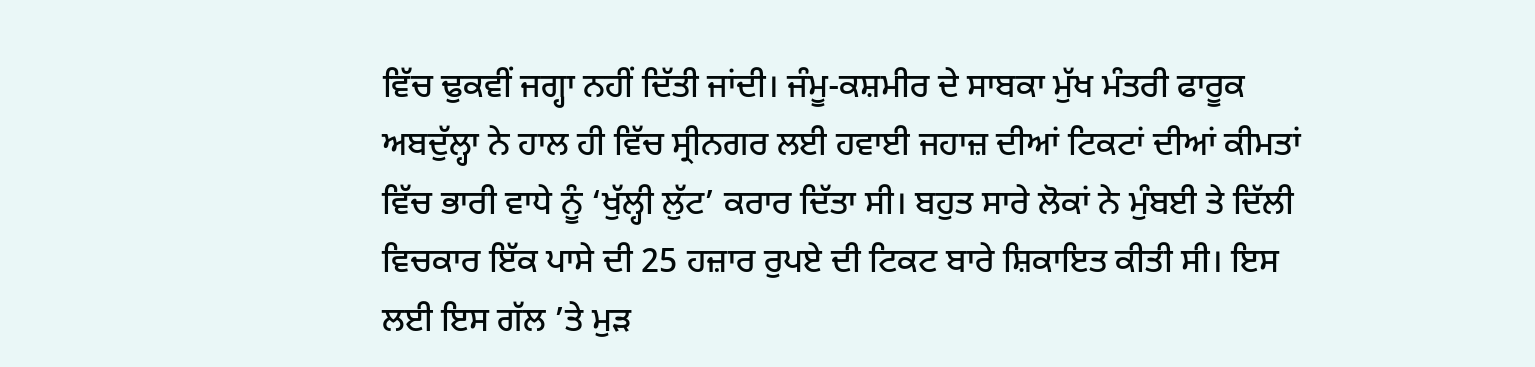ਵਿੱਚ ਢੁਕਵੀਂ ਜਗ੍ਹਾ ਨਹੀਂ ਦਿੱਤੀ ਜਾਂਦੀ। ਜੰਮੂ-ਕਸ਼ਮੀਰ ਦੇ ਸਾਬਕਾ ਮੁੱਖ ਮੰਤਰੀ ਫਾਰੂਕ ਅਬਦੁੱਲ੍ਹਾ ਨੇ ਹਾਲ ਹੀ ਵਿੱਚ ਸ੍ਰੀਨਗਰ ਲਈ ਹਵਾਈ ਜਹਾਜ਼ ਦੀਆਂ ਟਿਕਟਾਂ ਦੀਆਂ ਕੀਮਤਾਂ ਵਿੱਚ ਭਾਰੀ ਵਾਧੇ ਨੂੰ ‘ਖੁੱਲ੍ਹੀ ਲੁੱਟ’ ਕਰਾਰ ਦਿੱਤਾ ਸੀ। ਬਹੁਤ ਸਾਰੇ ਲੋਕਾਂ ਨੇ ਮੁੰਬਈ ਤੇ ਦਿੱਲੀ ਵਿਚਕਾਰ ਇੱਕ ਪਾਸੇ ਦੀ 25 ਹਜ਼ਾਰ ਰੁਪਏ ਦੀ ਟਿਕਟ ਬਾਰੇ ਸ਼ਿਕਾਇਤ ਕੀਤੀ ਸੀ। ਇਸ ਲਈ ਇਸ ਗੱਲ ’ਤੇ ਮੁੜ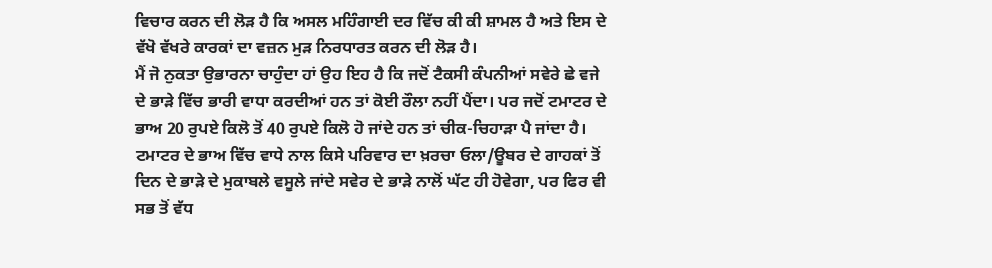ਵਿਚਾਰ ਕਰਨ ਦੀ ਲੋੜ ਹੈ ਕਿ ਅਸਲ ਮਹਿੰਗਾਈ ਦਰ ਵਿੱਚ ਕੀ ਕੀ ਸ਼ਾਮਲ ਹੈ ਅਤੇ ਇਸ ਦੇ ਵੱਖੋ ਵੱਖਰੇ ਕਾਰਕਾਂ ਦਾ ਵਜ਼ਨ ਮੁੜ ਨਿਰਧਾਰਤ ਕਰਨ ਦੀ ਲੋੜ ਹੈ।
ਮੈਂ ਜੋ ਨੁਕਤਾ ਉਭਾਰਨਾ ਚਾਹੁੰਦਾ ਹਾਂ ਉਹ ਇਹ ਹੈ ਕਿ ਜਦੋਂ ਟੈਕਸੀ ਕੰਪਨੀਆਂ ਸਵੇਰੇ ਛੇ ਵਜੇ ਦੇ ਭਾੜੇ ਵਿੱਚ ਭਾਰੀ ਵਾਧਾ ਕਰਦੀਆਂ ਹਨ ਤਾਂ ਕੋਈ ਰੌਲਾ ਨਹੀਂ ਪੈਂਦਾ। ਪਰ ਜਦੋਂ ਟਮਾਟਰ ਦੇ ਭਾਅ 20 ਰੁਪਏ ਕਿਲੋ ਤੋਂ 40 ਰੁਪਏ ਕਿਲੋ ਹੋ ਜਾਂਦੇ ਹਨ ਤਾਂ ਚੀਕ-ਚਿਹਾੜਾ ਪੈ ਜਾਂਦਾ ਹੈ। ਟਮਾਟਰ ਦੇ ਭਾਅ ਵਿੱਚ ਵਾਧੇ ਨਾਲ ਕਿਸੇ ਪਰਿਵਾਰ ਦਾ ਖ਼ਰਚਾ ਓਲਾ/ਊਬਰ ਦੇ ਗਾਹਕਾਂ ਤੋਂ ਦਿਨ ਦੇ ਭਾੜੇ ਦੇ ਮੁਕਾਬਲੇ ਵਸੂਲੇ ਜਾਂਦੇ ਸਵੇਰ ਦੇ ਭਾੜੇ ਨਾਲੋਂ ਘੱਟ ਹੀ ਹੋਵੇਗਾ, ਪਰ ਫਿਰ ਵੀ ਸਭ ਤੋਂ ਵੱਧ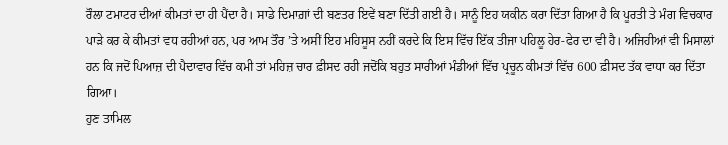ਰੌਲਾ ਟਮਾਟਰ ਦੀਆਂ ਕੀਮਤਾਂ ਦਾ ਹੀ ਪੈਂਦਾ ਹੈ। ਸਾਡੇ ਦਿਮਾਗ਼ਾਂ ਦੀ ਬਣਤਰ ਇਵੇਂ ਬਣਾ ਦਿੱਤੀ ਗਈ ਹੈ। ਸਾਨੂੰ ਇਹ ਯਕੀਨ ਕਰਾ ਦਿੱਤਾ ਗਿਆ ਹੈ ਕਿ ਪੂਰਤੀ ਤੇ ਮੰਗ ਵਿਚਕਾਰ ਪਾੜੇ ਕਰ ਕੇ ਕੀਮਤਾਂ ਵਧ ਰਹੀਆਂ ਹਨ, ਪਰ ਆਮ ਤੌਰ ’ਤੇ ਅਸੀਂ ਇਹ ਮਹਿਸੂਸ ਨਹੀਂ ਕਰਦੇ ਕਿ ਇਸ ਵਿੱਚ ਇੱਕ ਤੀਜਾ ਪਹਿਲੂ ਹੇਰ-ਫੇਰ ਦਾ ਵੀ ਹੈ। ਅਜਿਹੀਆਂ ਵੀ ਮਿਸਾਲਾਂ ਹਨ ਕਿ ਜਦੋਂ ਪਿਆਜ਼ ਦੀ ਪੈਦਾਵਾਰ ਵਿੱਚ ਕਮੀ ਤਾਂ ਮਹਿਜ਼ ਚਾਰ ਫ਼ੀਸਦ ਰਹੀ ਜਦੋਂਕਿ ਬਹੁਤ ਸਾਰੀਆਂ ਮੰਡੀਆਂ ਵਿੱਚ ਪ੍ਰਚੂਨ ਕੀਮਤਾਂ ਵਿੱਚ 600 ਫ਼ੀਸਦ ਤੱਕ ਵਾਧਾ ਕਰ ਦਿੱਤਾ ਗਿਆ।
ਹੁਣ ਤਾਮਿਲ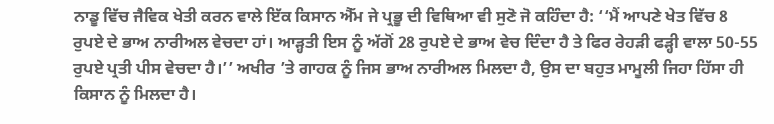ਨਾਡੂ ਵਿੱਚ ਜੈਵਿਕ ਖੇਤੀ ਕਰਨ ਵਾਲੇ ਇੱਕ ਕਿਸਾਨ ਐੱਮ ਜੇ ਪ੍ਰਭੂ ਦੀ ਵਿਥਿਆ ਵੀ ਸੁਣੋ ਜੋ ਕਹਿੰਦਾ ਹੈ: ‘‘ਮੈਂ ਆਪਣੇ ਖੇਤ ਵਿੱਚ 8 ਰੁਪਏ ਦੇ ਭਾਅ ਨਾਰੀਅਲ ਵੇਚਦਾ ਹਾਂ। ਆੜ੍ਹਤੀ ਇਸ ਨੂੰ ਅੱਗੋਂ 28 ਰੁਪਏ ਦੇ ਭਾਅ ਵੇਚ ਦਿੰਦਾ ਹੈ ਤੇ ਫਿਰ ਰੇਹੜੀ ਫੜ੍ਹੀ ਵਾਲਾ 50-55 ਰੁਪਏ ਪ੍ਰਤੀ ਪੀਸ ਵੇਚਦਾ ਹੈ।’’ ਅਖੀਰ ’ਤੇ ਗਾਹਕ ਨੂੰ ਜਿਸ ਭਾਅ ਨਾਰੀਅਲ ਮਿਲਦਾ ਹੈ, ਉਸ ਦਾ ਬਹੁਤ ਮਾਮੂਲੀ ਜਿਹਾ ਹਿੱਸਾ ਹੀ ਕਿਸਾਨ ਨੂੰ ਮਿਲਦਾ ਹੈ।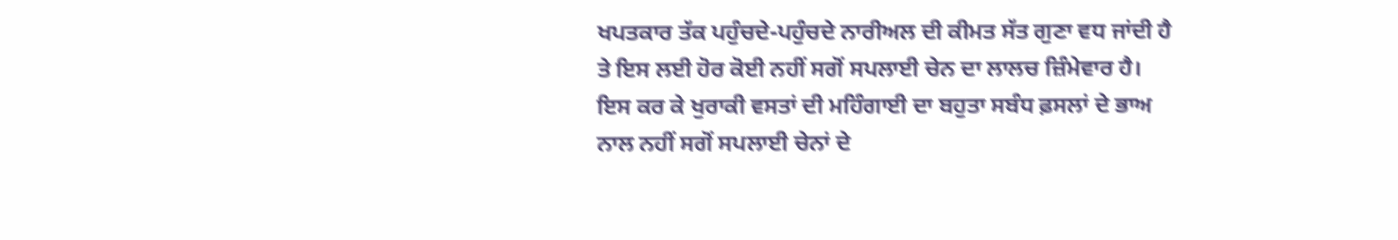ਖਪਤਕਾਰ ਤੱਕ ਪਹੁੰਚਦੇ-ਪਹੁੰਚਦੇ ਨਾਰੀਅਲ ਦੀ ਕੀਮਤ ਸੱਤ ਗੁਣਾ ਵਧ ਜਾਂਦੀ ਹੈ ਤੇ ਇਸ ਲਈ ਹੋਰ ਕੋਈ ਨਹੀਂ ਸਗੋਂ ਸਪਲਾਈ ਚੇਨ ਦਾ ਲਾਲਚ ਜ਼ਿੰਮੇਵਾਰ ਹੈ। ਇਸ ਕਰ ਕੇ ਖੁਰਾਕੀ ਵਸਤਾਂ ਦੀ ਮਹਿੰਗਾਈ ਦਾ ਬਹੁਤਾ ਸਬੰਧ ਫ਼ਸਲਾਂ ਦੇ ਭਾਅ ਨਾਲ ਨਹੀਂ ਸਗੋਂ ਸਪਲਾਈ ਚੇਨਾਂ ਦੇ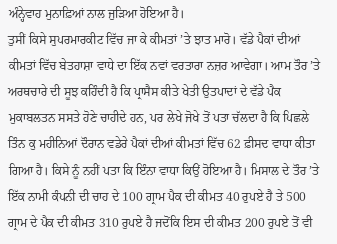ਅੰਨ੍ਹੇਵਾਹ ਮੁਨਾਫ਼ਿਆਂ ਨਾਲ ਜੁੜਿਆ ਹੋਇਆ ਹੈ।
ਤੁਸੀਂ ਕਿਸੇ ਸੁਪਰਮਾਰਕੀਟ ਵਿੱਚ ਜਾ ਕੇ ਕੀਮਤਾਂ ’ਤੇ ਝਾਤ ਮਾਰੋ। ਵੱਡੇ ਪੈਕਾਂ ਦੀਆਂ ਕੀਮਤਾਂ ਵਿੱਚ ਬੇਤਹਾਸ਼ਾ ਵਾਧੇ ਦਾ ਇੱਕ ਨਵਾਂ ਵਰਤਾਰਾ ਨਜ਼ਰ ਆਵੇਗਾ। ਆਮ ਤੌਰ ’ਤੇ ਅਰਥਚਾਰੇ ਦੀ ਸੂਝ ਕਹਿੰਦੀ ਹੈ ਕਿ ਪ੍ਰਾਸੈਸ ਕੀਤੇ ਖੇਤੀ ਉਤਪਾਦਾਂ ਦੇ ਵੱਡੇ ਪੈਕ ਮੁਕਾਬਲਤਨ ਸਸਤੇ ਹੋਣੇ ਚਾਹੀਦੇ ਹਨ, ਪਰ ਲੇਖੇ ਜੋਖੇ ਤੋਂ ਪਤਾ ਚੱਲਦਾ ਹੈ ਕਿ ਪਿਛਲੇ ਤਿੰਨ ਕੁ ਮਹੀਨਿਆਂ ਦੌਰਾਨ ਵਡੇਰੇ ਪੈਕਾਂ ਦੀਆਂ ਕੀਮਤਾਂ ਵਿੱਚ 62 ਫ਼ੀਸਦ ਵਾਧਾ ਕੀਤਾ ਗਿਆ ਹੈ। ਕਿਸੇ ਨੂੰ ਨਹੀਂ ਪਤਾ ਕਿ ਇੰਨਾ ਵਾਧਾ ਕਿਉਂ ਹੋਇਆ ਹੈ। ਮਿਸਾਲ ਦੇ ਤੌਰ ’ਤੇ ਇੱਕ ਨਾਮੀ ਕੰਪਨੀ ਦੀ ਚਾਹ ਦੇ 100 ਗ੍ਰਾਮ ਪੈਕ ਦੀ ਕੀਮਤ 40 ਰੁਪਏ ਹੈ ਤੇ 500 ਗ੍ਰਾਮ ਦੇ ਪੈਕ ਦੀ ਕੀਮਤ 310 ਰੁਪਏ ਹੈ ਜਦੋਂਕਿ ਇਸ ਦੀ ਕੀਮਤ 200 ਰੁਪਏ ਤੋਂ ਵੀ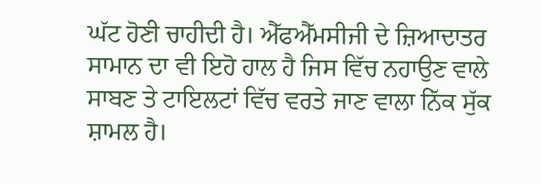ਘੱਟ ਹੋਣੀ ਚਾਹੀਦੀ ਹੈ। ਐੱਫਐੱਮਸੀਜੀ ਦੇ ਜ਼ਿਆਦਾਤਰ ਸਾਮਾਨ ਦਾ ਵੀ ਇਹੋ ਹਾਲ ਹੈ ਜਿਸ ਵਿੱਚ ਨਹਾਉਣ ਵਾਲੇ ਸਾਬਣ ਤੇ ਟਾਇਲਟਾਂ ਵਿੱਚ ਵਰਤੇ ਜਾਣ ਵਾਲਾ ਨਿੱਕ ਸੁੱਕ ਸ਼ਾਮਲ ਹੈ।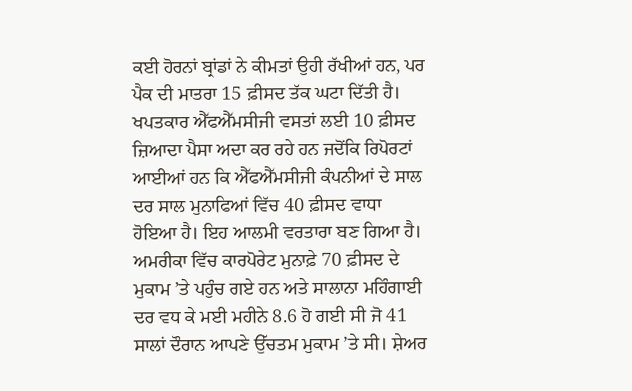ਕਈ ਹੋਰਨਾਂ ਬ੍ਰਾਂਡਾਂ ਨੇ ਕੀਮਤਾਂ ਉਹੀ ਰੱਖੀਆਂ ਹਨ, ਪਰ ਪੈਕ ਦੀ ਮਾਤਰਾ 15 ਫ਼ੀਸਦ ਤੱਕ ਘਟਾ ਦਿੱਤੀ ਹੈ। ਖਪਤਕਾਰ ਐੱਫਐੱਮਸੀਜੀ ਵਸਤਾਂ ਲਈ 10 ਫ਼ੀਸਦ ਜ਼ਿਆਦਾ ਪੈਸਾ ਅਦਾ ਕਰ ਰਹੇ ਹਨ ਜਦੋਂਕਿ ਰਿਪੋਰਟਾਂ ਆਈਆਂ ਹਨ ਕਿ ਐੱਫਐੱਮਸੀਜੀ ਕੰਪਨੀਆਂ ਦੇ ਸਾਲ ਦਰ ਸਾਲ ਮੁਨਾਫਿਆਂ ਵਿੱਚ 40 ਫ਼ੀਸਦ ਵਾਧਾ ਹੋਇਆ ਹੈ। ਇਹ ਆਲਮੀ ਵਰਤਾਰਾ ਬਣ ਗਿਆ ਹੈ। ਅਮਰੀਕਾ ਵਿੱਚ ਕਾਰਪੋਰੇਟ ਮੁਨਾਫ਼ੇ 70 ਫ਼ੀਸਦ ਦੇ ਮੁਕਾਮ ’ਤੇ ਪਹੁੰਚ ਗਏ ਹਨ ਅਤੇ ਸਾਲਾਨਾ ਮਹਿੰਗਾਈ ਦਰ ਵਧ ਕੇ ਮਈ ਮਹੀਨੇ 8.6 ਹੋ ਗਈ ਸੀ ਜੋ 41 ਸਾਲਾਂ ਦੌਰਾਨ ਆਪਣੇ ਉੱਚਤਮ ਮੁਕਾਮ ’ਤੇ ਸੀ। ਸ਼ੇਅਰ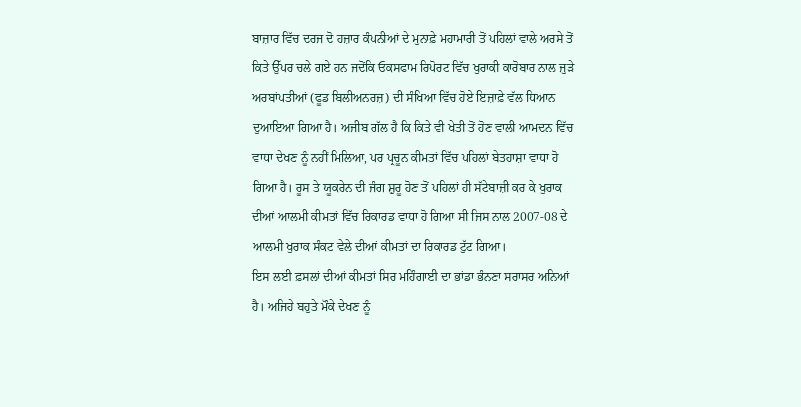ਬਾਜ਼ਾਰ ਵਿੱਚ ਦਰਜ ਦੋ ਹਜ਼ਾਰ ਕੰਪਨੀਆਂ ਦੇ ਮੁਨਾਫ਼ੇ ਮਹਾਮਾਰੀ ਤੋਂ ਪਹਿਲਾਂ ਵਾਲੇ ਅਰਸੇ ਤੋਂ ਕਿਤੇ ਉੱਪਰ ਚਲੇ ਗਏ ਹਨ ਜਦੋਂਕਿ ਓਕਸਫਾਮ ਰਿਪੋਰਟ ਵਿੱਚ ਖੁਰਾਕੀ ਕਾਰੋਬਾਰ ਨਾਲ ਜੁੜੇ ਅਰਬਾਂਪਤੀਆਂ (ਫੂਡ ਬਿਲੀਅਨਰਜ਼) ਦੀ ਸੰਖਿਆ ਵਿੱਚ ਹੋਏ ਇਜ਼ਾਫ਼ੇ ਵੱਲ ਧਿਆਨ ਦੁਆਇਆ ਗਿਆ ਹੈ। ਅਜੀਬ ਗੱਲ ਹੈ ਕਿ ਕਿਤੇ ਵੀ ਖੇਤੀ ਤੋਂ ਹੋਣ ਵਾਲੀ ਆਮਦਨ ਵਿੱਚ ਵਾਧਾ ਦੇਖਣ ਨੂੰ ਨਹੀਂ ਮਿਲਿਆ, ਪਰ ਪ੍ਰਚੂਨ ਕੀਮਤਾਂ ਵਿੱਚ ਪਹਿਲਾਂ ਬੇਤਹਾਸ਼ਾ ਵਾਧਾ ਹੋ ਗਿਆ ਹੈ। ਰੂਸ ਤੇ ਯੂਕਰੇਨ ਦੀ ਜੰਗ ਸ਼ੁਰੂ ਹੋਣ ਤੋਂ ਪਹਿਲਾਂ ਹੀ ਸੱਟੇਬਾਜ਼ੀ ਕਰ ਕੇ ਖੁਰਾਕ ਦੀਆਂ ਆਲਮੀ ਕੀਮਤਾਂ ਵਿੱਚ ਰਿਕਾਰਡ ਵਾਧਾ ਹੋ ਗਿਆ ਸੀ ਜਿਸ ਨਾਲ 2007-08 ਦੇ ਆਲਮੀ ਖੁਰਾਕ ਸੰਕਟ ਵੇਲੇ ਦੀਆਂ ਕੀਮਤਾਂ ਦਾ ਰਿਕਾਰਡ ਟੁੱਟ ਗਿਆ।
ਇਸ ਲਈ ਫ਼ਸਲਾਂ ਦੀਆਂ ਕੀਮਤਾਂ ਸਿਰ ਮਹਿੰਗਾਈ ਦਾ ਭਾਂਡਾ ਭੰਨਣਾ ਸਰਾਸਰ ਅਨਿਆਂ ਹੈ। ਅਜਿਹੇ ਬਹੁਤੇ ਮੌਕੇ ਦੇਖਣ ਨੂੰ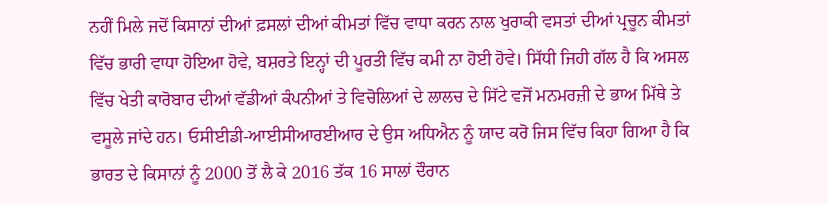ਨਹੀਂ ਮਿਲੇ ਜਦੋਂ ਕਿਸਾਨਾਂ ਦੀਆਂ ਫ਼ਸਲਾਂ ਦੀਆਂ ਕੀਮਤਾਂ ਵਿੱਚ ਵਾਧਾ ਕਰਨ ਨਾਲ ਖੁਰਾਕੀ ਵਸਤਾਂ ਦੀਆਂ ਪ੍ਰਚੂਨ ਕੀਮਤਾਂ ਵਿੱਚ ਭਾਰੀ ਵਾਧਾ ਹੋਇਆ ਹੋਵੇ, ਬਸ਼ਰਤੇ ਇਨ੍ਹਾਂ ਦੀ ਪੂਰਤੀ ਵਿੱਚ ਕਮੀ ਨਾ ਹੋਈ ਹੋਵੇ। ਸਿੱਧੀ ਜਿਹੀ ਗੱਲ ਹੈ ਕਿ ਅਸਲ ਵਿੱਚ ਖੇਤੀ ਕਾਰੋਬਾਰ ਦੀਆਂ ਵੱਡੀਆਂ ਕੰਪਨੀਆਂ ਤੇ ਵਿਚੋਲਿਆਂ ਦੇ ਲਾਲਚ ਦੇ ਸਿੱਟੇ ਵਜੋਂ ਮਨਮਰਜ਼ੀ ਦੇ ਭਾਅ ਮਿੱਥੇ ਤੇ ਵਸੂਲੇ ਜਾਂਦੇ ਹਨ। ਓਸੀਈਡੀ-ਆਈਸੀਆਰਈਆਰ ਦੇ ਉਸ ਅਧਿਐਨ ਨੂੰ ਯਾਦ ਕਰੋ ਜਿਸ ਵਿੱਚ ਕਿਹਾ ਗਿਆ ਹੈ ਕਿ ਭਾਰਤ ਦੇ ਕਿਸਾਨਾਂ ਨੂੰ 2000 ਤੋਂ ਲੈ ਕੇ 2016 ਤੱਕ 16 ਸਾਲਾਂ ਦੌਰਾਨ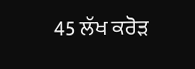45 ਲੱਖ ਕਰੋੜ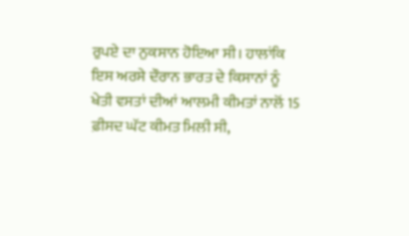ਰੁਪਏ ਦਾ ਨੁਕਸਾਨ ਹੋਇਆ ਸੀ। ਹਾਲਾਂਕਿ ਇਸ ਅਰਸੇ ਦੌਰਾਨ ਭਾਰਤ ਦੇ ਕਿਸਾਨਾਂ ਨੂੰ ਖੇਤੀ ਵਸਤਾਂ ਦੀਆਂ ਆਲਮੀ ਕੀਮਤਾਂ ਨਾਲੋਂ 15 ਫ਼ੀਸਦ ਘੱਟ ਕੀਮਤ ਮਿਲੀ ਸੀ,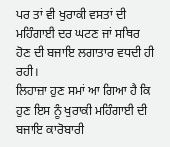ਪਰ ਤਾਂ ਵੀ ਖੁਰਾਕੀ ਵਸਤਾਂ ਦੀ ਮਹਿੰਗਾਈ ਦਰ ਘਟਣ ਜਾਂ ਸਥਿਰ ਹੋਣ ਦੀ ਬਜਾਇ ਲਗਾਤਾਰ ਵਧਦੀ ਹੀ ਰਹੀ।
ਲਿਹਾਜ਼ਾ ਹੁਣ ਸਮਾਂ ਆ ਗਿਆ ਹੈ ਕਿ ਹੁਣ ਇਸ ਨੂੰ ਖੁਰਾਕੀ ਮਹਿੰਗਾਈ ਦੀ ਬਜਾਇ ਕਾਰੋਬਾਰੀ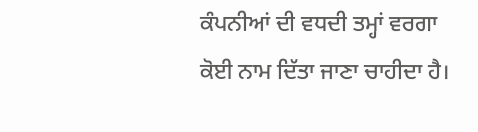ਕੰਪਨੀਆਂ ਦੀ ਵਧਦੀ ਤਮ੍ਹਾਂ ਵਰਗਾ ਕੋਈ ਨਾਮ ਦਿੱਤਾ ਜਾਣਾ ਚਾਹੀਦਾ ਹੈ।